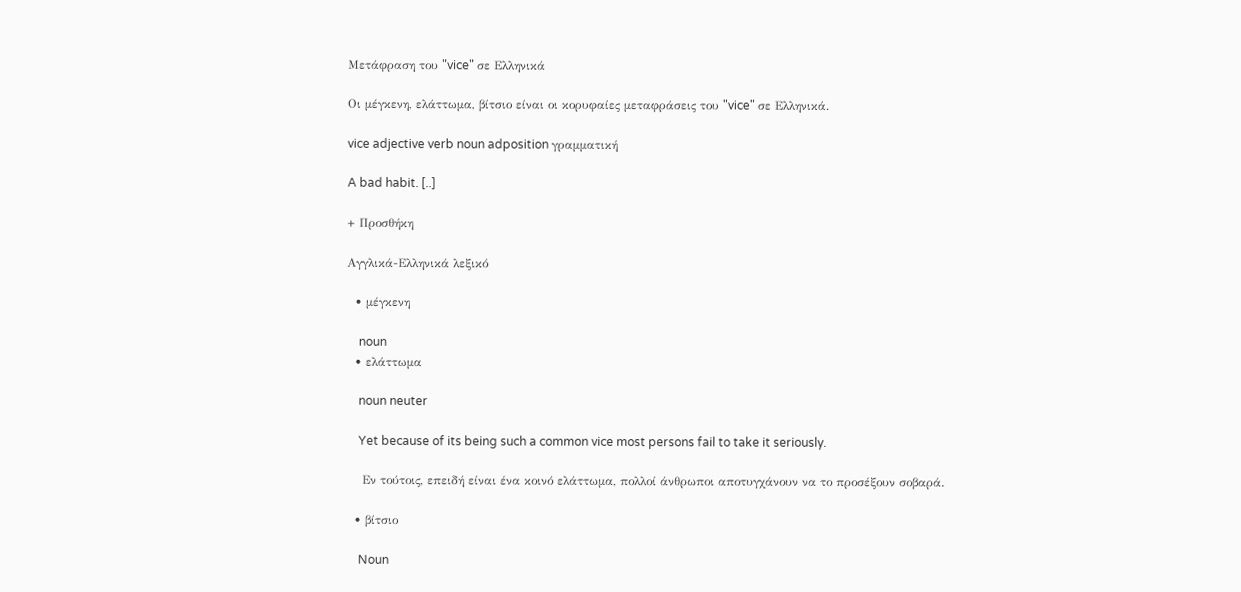Μετάφραση του "vice" σε Ελληνικά

Οι μέγκενη, ελάττωμα, βίτσιο είναι οι κορυφαίες μεταφράσεις του "vice" σε Ελληνικά.

vice adjective verb noun adposition γραμματική

A bad habit. [..]

+ Προσθήκη

Αγγλικά-Ελληνικά λεξικό

  • μέγκενη

    noun
  • ελάττωμα

    noun neuter

    Yet because of its being such a common vice most persons fail to take it seriously.

    Εν τούτοις, επειδή είναι ένα κοινό ελάττωμα, πολλοί άνθρωποι αποτυγχάνουν να το προσέξουν σοβαρά.

  • βίτσιο

    Noun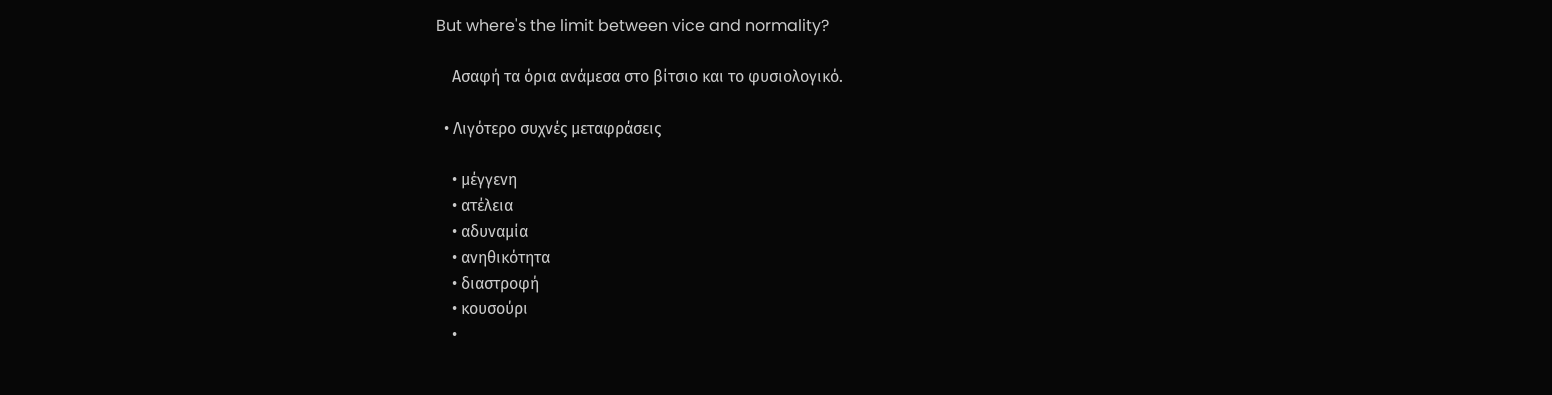But where's the limit between vice and normality?

    Ασαφή τα όρια ανάμεσα στο βίτσιο και το φυσιολογικό.

  • Λιγότερο συχνές μεταφράσεις

    • μέγγενη
    • ατέλεια
    • αδυναμία
    • ανηθικότητα
    • διαστροφή
    • κουσούρι
    •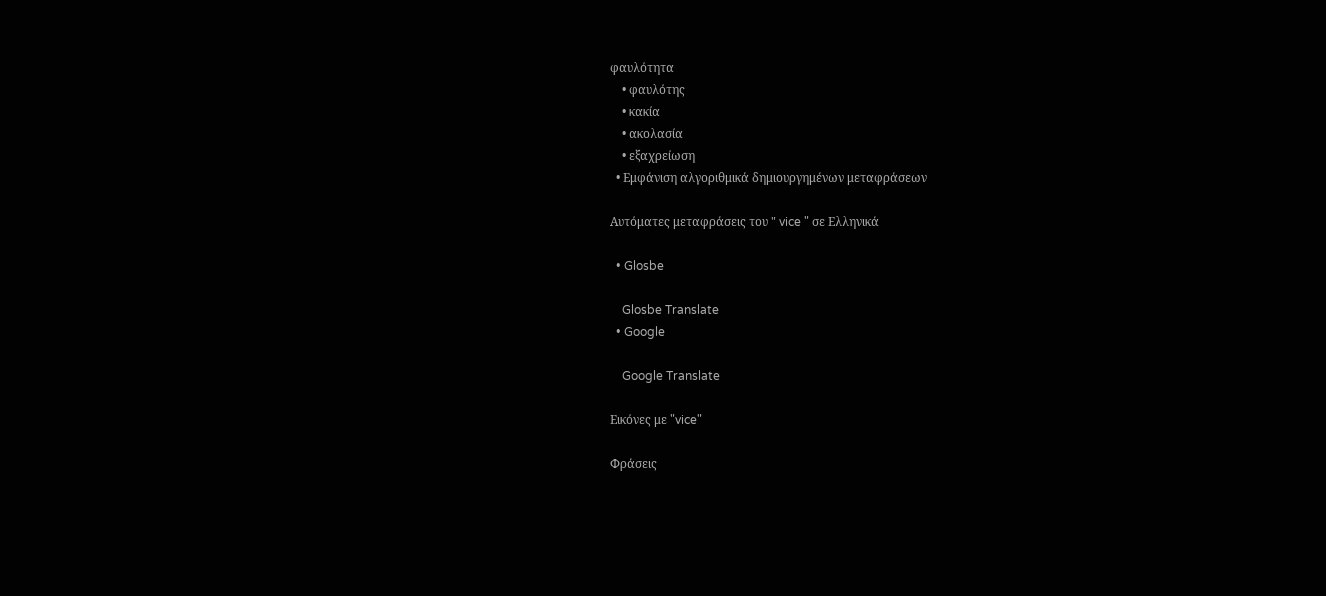φαυλότητα
    • φαυλότης
    • κακία
    • ακολασία
    • εξαχρείωση
  • Εμφάνιση αλγοριθμικά δημιουργημένων μεταφράσεων

Αυτόματες μεταφράσεις του " vice " σε Ελληνικά

  • Glosbe

    Glosbe Translate
  • Google

    Google Translate

Εικόνες με "vice"

Φράσεις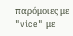παρόμοιες με "vice" με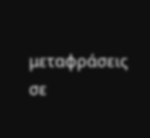μεταφράσεις σε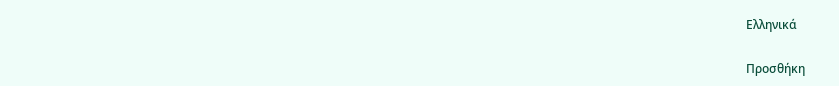Ελληνικά

Προσθήκη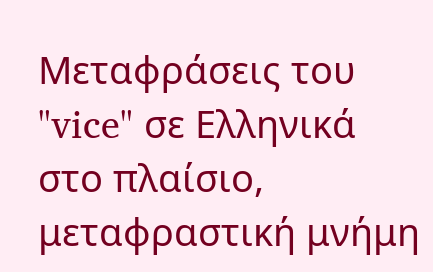Μεταφράσεις του "vice" σε Ελληνικά στο πλαίσιο, μεταφραστική μνήμη